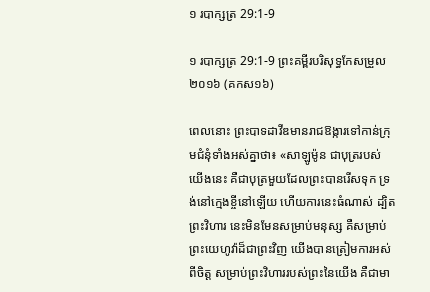១ របាក្សត្រ 29:1-9

១ របាក្សត្រ 29:1-9 ព្រះគម្ពីរបរិសុទ្ធកែសម្រួល ២០១៦ (គកស១៦)

ពេលនោះ ព្រះបាទដាវីឌមានរាជ‌ឱង្ការទៅកាន់ក្រុមជំនុំទាំងអស់គ្នាថា៖ «សាឡូម៉ូន ជាបុត្ររបស់យើងនេះ គឺជាបុត្រមួយដែលព្រះបានរើសទុក ទ្រង់នៅក្មេងខ្ចីនៅឡើយ ហើយការនេះធំណាស់ ដ្បិតព្រះ‌វិហារ នេះមិនមែនសម្រាប់មនុស្ស គឺសម្រាប់ព្រះ‌យេហូវ៉ាដ៏ជាព្រះវិញ យើងបានត្រៀមការអស់ពីចិត្ត សម្រាប់ព្រះ‌វិហាររបស់ព្រះនៃយើង គឺជាមា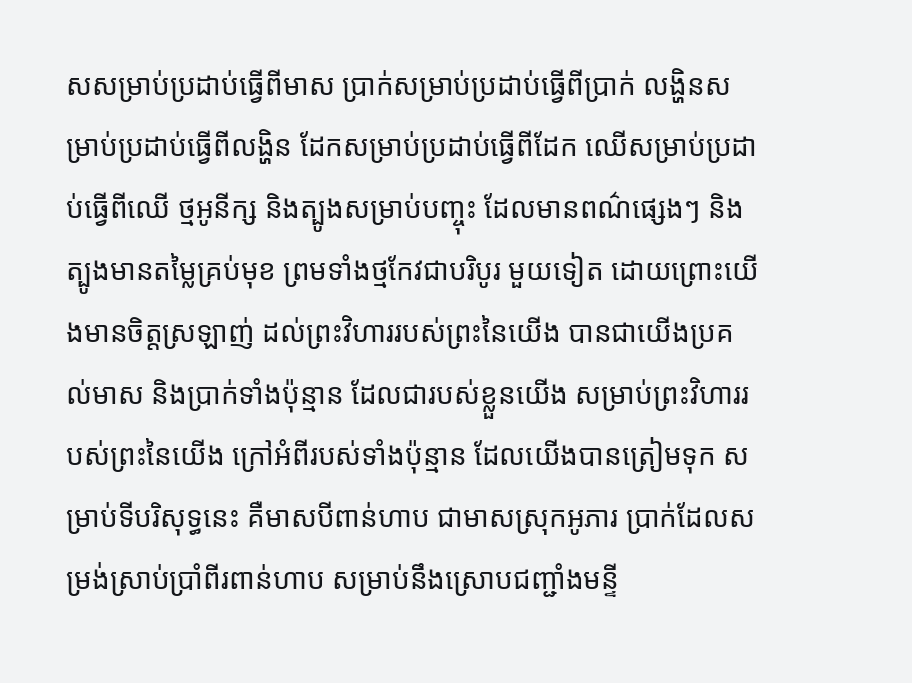សសម្រាប់ប្រដាប់ធ្វើពីមាស ប្រាក់សម្រាប់ប្រដាប់ធ្វើពីប្រាក់ លង្ហិនសម្រាប់ប្រដាប់ធ្វើពីលង្ហិន ដែកសម្រាប់ប្រដាប់ធ្វើពីដែក ឈើសម្រាប់ប្រដាប់ធ្វើពីឈើ ថ្មអូនីក្ស និងត្បូងសម្រាប់បញ្ចុះ ដែលមានពណ៌ផ្សេងៗ និងត្បូងមានតម្លៃគ្រប់មុខ ព្រមទាំងថ្មកែវជាបរិបូរ មួយទៀត ដោយព្រោះយើងមានចិត្តស្រឡាញ់ ដល់ព្រះ‌វិហាររបស់ព្រះនៃយើង បានជាយើងប្រគល់មាស និងប្រាក់ទាំងប៉ុន្មាន ដែលជារបស់ខ្លួនយើង សម្រាប់ព្រះ‌វិហាររបស់ព្រះនៃយើង ក្រៅអំពីរបស់ទាំងប៉ុន្មាន ដែលយើងបានត្រៀមទុក សម្រាប់ទីបរិសុទ្ធនេះ គឺមាសបីពាន់ហាប ជាមាសស្រុកអូភារ ប្រាក់ដែលសម្រង់ស្រាប់ប្រាំពីរពាន់ហាប សម្រាប់នឹងស្រោបជញ្ជាំងមន្ទី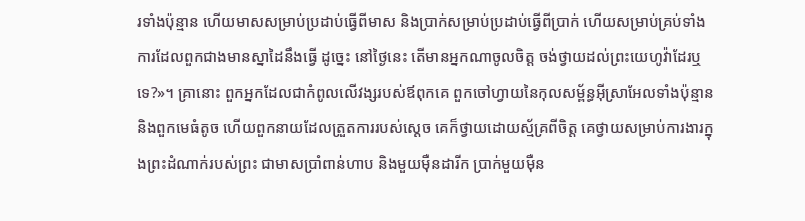រទាំងប៉ុន្មាន ហើយមាសសម្រាប់ប្រដាប់ធ្វើពីមាស និងប្រាក់សម្រាប់ប្រដាប់ធ្វើពីប្រាក់ ហើយសម្រាប់គ្រប់ទាំងការដែលពួកជាងមានស្នាដៃនឹងធ្វើ ដូច្នេះ នៅថ្ងៃនេះ តើមានអ្នកណាចូលចិត្ត ចង់ថ្វាយដល់ព្រះ‌យេហូវ៉ាដែរឬទេ?»។ គ្រានោះ ពួកអ្នកដែលជាកំពូលលើវង្សរបស់ឪពុកគេ ពួកចៅ‌ហ្វាយនៃកុល‌សម្ព័ន្ធអ៊ីស្រា‌អែលទាំងប៉ុន្មាន និងពួកមេធំតូច ហើយពួកនាយដែលត្រួតការរបស់ស្តេច គេក៏ថ្វាយដោយស្ម័គ្រពីចិត្ត គេថ្វាយសម្រាប់ការ‌ងារក្នុងព្រះ‌ដំណាក់របស់ព្រះ ជាមាសប្រាំពាន់ហាប និងមួយម៉ឺនដារីក ប្រាក់មួយម៉ឺន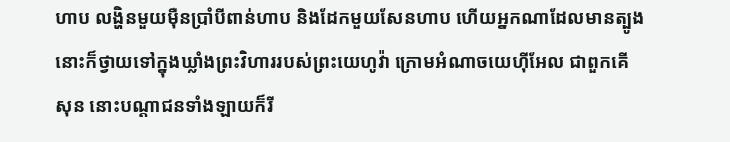ហាប លង្ហិនមួយម៉ឺនប្រាំបីពាន់ហាប និងដែកមួយសែនហាប ហើយអ្នកណាដែលមានត្បូង នោះក៏ថ្វាយទៅក្នុងឃ្លាំងព្រះ‌វិហាររបស់ព្រះ‌យេហូវ៉ា ក្រោមអំណាចយេហ៊ី‌អែល ជាពួកគើសុន នោះបណ្ដា‌ជនទាំង‌ឡាយក៏រី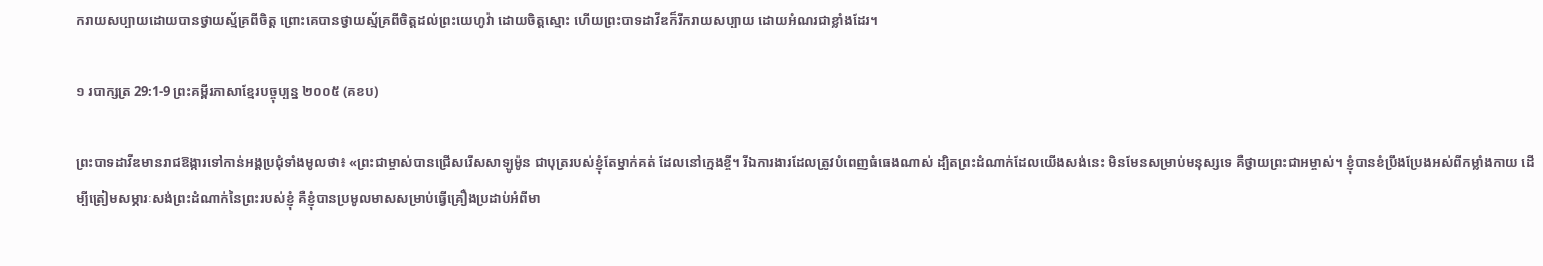ក‌រាយសប្បាយដោយបានថ្វាយស្ម័គ្រពីចិត្ត ព្រោះគេបានថ្វាយស្ម័គ្រពីចិត្តដល់ព្រះ‌យេហូវ៉ា ដោយចិត្តស្មោះ ហើយព្រះបាទដាវីឌក៏រីក‌រាយសប្បាយ ដោយអំណរជាខ្លាំងដែរ។

១ របាក្សត្រ 29:1-9 ព្រះគម្ពីរភាសាខ្មែរបច្ចុប្បន្ន ២០០៥ (គខប)

ព្រះ‌បាទដាវីឌមានរាជ‌ឱង្ការទៅកាន់អង្គប្រជុំទាំងមូលថា៖ «ព្រះ‌ជាម្ចាស់បានជ្រើសរើសសាឡូម៉ូន ជាបុត្ររបស់ខ្ញុំតែម្នាក់គត់ ដែលនៅក្មេងខ្ចី។ រីឯការ‌ងារដែលត្រូវបំពេញធំ‌ធេងណាស់ ដ្បិតព្រះ‌ដំណាក់ដែលយើងសង់នេះ មិនមែនសម្រាប់មនុស្សទេ គឺថ្វាយព្រះ‌ជា‌អម្ចាស់។ ខ្ញុំបានខំប្រឹង‌ប្រែងអស់ពីកម្លាំងកាយ ដើម្បីត្រៀមសម្ភារៈសង់ព្រះ‌ដំណាក់នៃព្រះរបស់ខ្ញុំ គឺខ្ញុំបានប្រមូលមាសសម្រាប់ធ្វើគ្រឿងប្រដាប់អំពីមា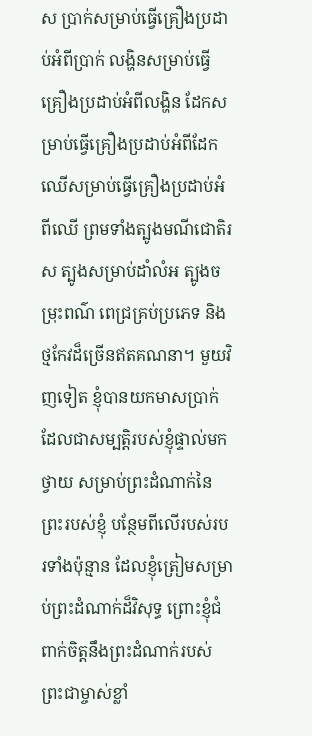ស ប្រាក់សម្រាប់ធ្វើគ្រឿងប្រដាប់អំពីប្រាក់ លង្ហិនសម្រាប់ធ្វើគ្រឿងប្រដាប់អំពីលង្ហិន ដែកសម្រាប់ធ្វើគ្រឿងប្រដាប់អំពីដែក ឈើសម្រាប់ធ្វើគ្រឿងប្រដាប់អំពីឈើ ព្រមទាំងត្បូងមណី‌ជោតិរស ត្បូងសម្រាប់ដាំលំអ ត្បូងចម្រុះពណ៌ ពេជ្រគ្រប់ប្រភេទ និងថ្មកែវដ៏ច្រើនឥតគណនា។ មួយវិញទៀត ខ្ញុំបានយកមាសប្រាក់ ដែលជាសម្បត្តិរបស់ខ្ញុំផ្ទាល់មកថ្វាយ សម្រាប់ព្រះ‌ដំណាក់នៃព្រះរបស់ខ្ញុំ បន្ថែមពីលើរបស់របរទាំងប៉ុន្មាន ដែលខ្ញុំត្រៀមសម្រាប់ព្រះ‌ដំណាក់ដ៏វិសុទ្ធ ព្រោះខ្ញុំជំពាក់ចិត្តនឹងព្រះ‌ដំណាក់របស់ព្រះ‌ជាម្ចាស់ខ្លាំ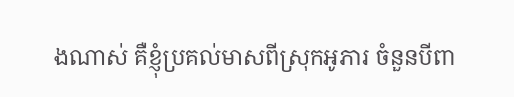ងណាស់ គឺខ្ញុំប្រគល់មាសពីស្រុកអូភារ ចំនួនបីពា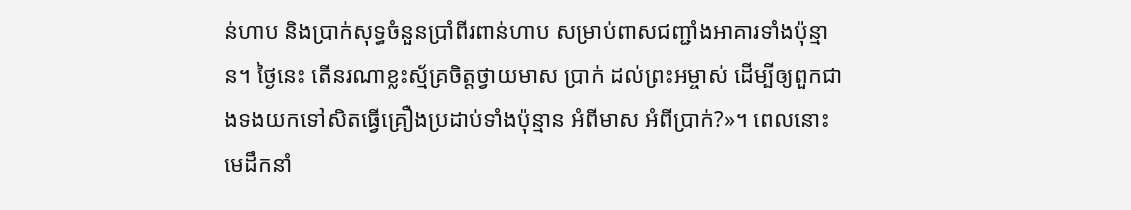ន់ហាប និងប្រាក់សុទ្ធចំនួនប្រាំ‌ពីរពាន់ហាប សម្រាប់ពាសជញ្ជាំងអាគារទាំងប៉ុន្មាន។ ថ្ងៃនេះ តើនរណាខ្លះស្ម័គ្រចិត្តថ្វាយមាស ប្រាក់ ដល់ព្រះ‌អម្ចាស់ ដើម្បីឲ្យពួកជាងទងយកទៅសិតធ្វើគ្រឿងប្រដាប់ទាំងប៉ុន្មាន អំពីមាស អំពីប្រាក់?»។ ពេលនោះ មេដឹកនាំ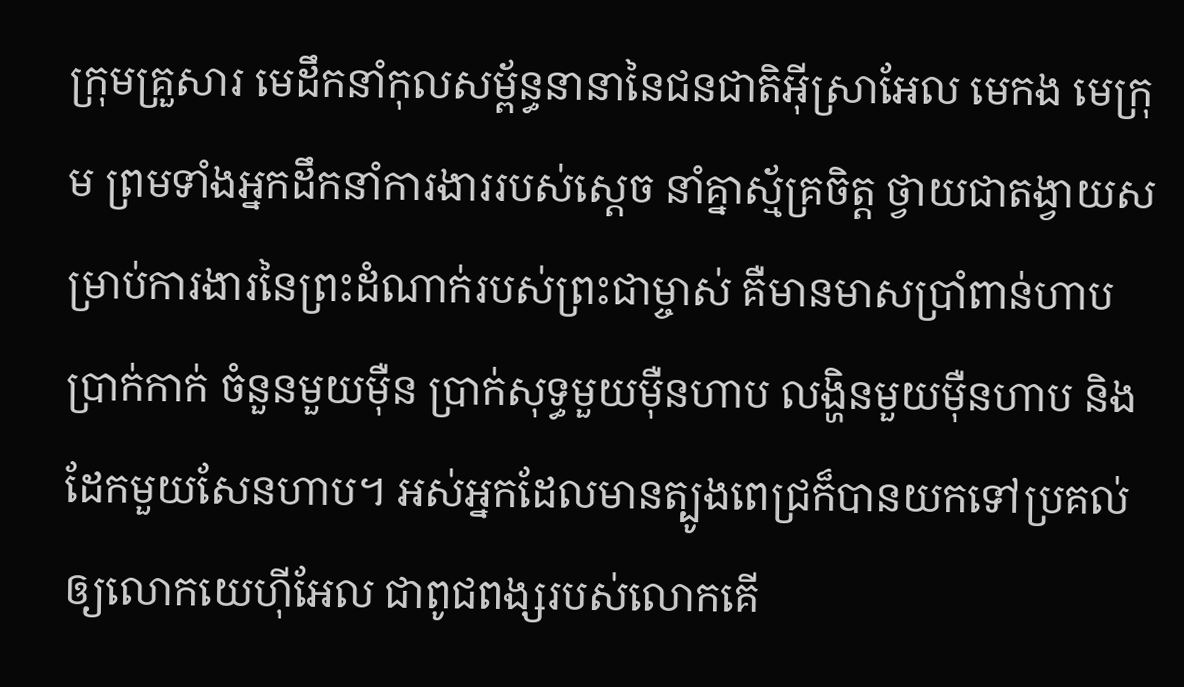ក្រុមគ្រួសារ មេដឹកនាំកុល‌សម្ព័ន្ធនានានៃជន‌ជាតិអ៊ីស្រា‌អែល មេកង មេក្រុម ព្រមទាំងអ្នកដឹកនាំការ‌ងាររបស់ស្ដេច នាំគ្នាស្ម័គ្រចិត្ត ថ្វាយជាតង្វាយសម្រាប់ការ‌ងារនៃព្រះ‌ដំណាក់របស់ព្រះ‌ជាម្ចាស់ គឺមានមាសប្រាំពាន់ហាប ប្រាក់កាក់ ចំនួនមួយម៉ឺន ប្រាក់សុទ្ធមួយម៉ឺនហាប លង្ហិនមួយម៉ឺនហាប និងដែកមួយសែនហាប។ អស់អ្នកដែលមានត្បូងពេជ្រក៏បានយកទៅប្រគល់ឲ្យលោកយេហ៊ី‌អែល ជាពូជ‌ពង្សរបស់លោកគើ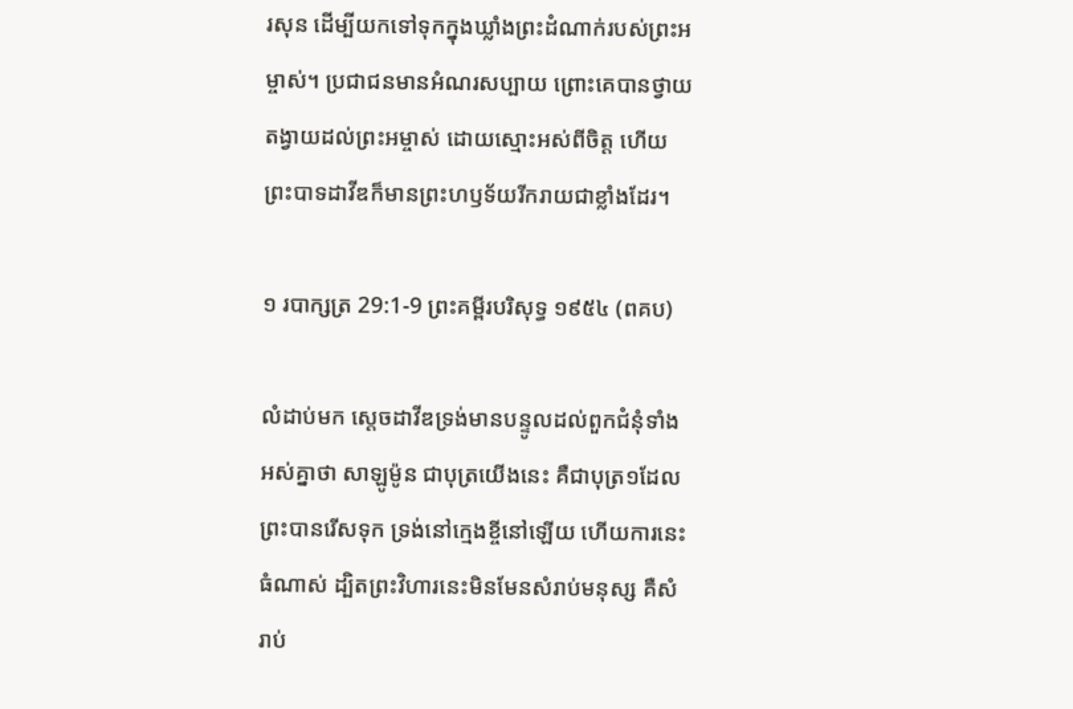រ‌សុន ដើម្បីយកទៅទុកក្នុងឃ្លាំងព្រះ‌ដំណាក់របស់ព្រះ‌អម្ចាស់។ ប្រជា‌ជនមានអំណរសប្បាយ ព្រោះគេបានថ្វាយតង្វាយដល់ព្រះ‌អម្ចាស់ ដោយស្មោះអស់ពីចិត្ត ហើយព្រះ‌បាទដាវីឌក៏មានព្រះ‌ហឫទ័យរីក‌រាយជាខ្លាំងដែរ។

១ របាក្សត្រ 29:1-9 ព្រះគម្ពីរបរិសុទ្ធ ១៩៥៤ (ពគប)

លំដាប់មក ស្តេចដាវីឌទ្រង់មានបន្ទូលដល់ពួកជំនុំទាំងអស់គ្នាថា សាឡូម៉ូន ជាបុត្រយើងនេះ គឺជាបុត្រ១ដែលព្រះបានរើសទុក ទ្រង់នៅក្មេងខ្ចីនៅឡើយ ហើយការនេះធំណាស់ ដ្បិតព្រះ‌វិហារនេះមិនមែនសំរាប់មនុស្ស គឺសំរាប់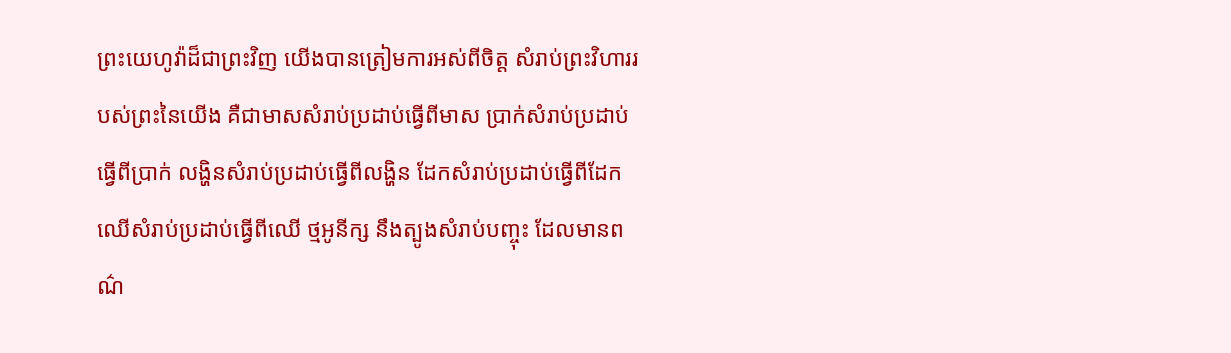ព្រះ‌យេហូវ៉ាដ៏ជាព្រះវិញ យើងបានត្រៀមការអស់ពីចិត្ត សំរាប់ព្រះ‌វិហាររបស់ព្រះនៃយើង គឺជាមាសសំរាប់ប្រដាប់ធ្វើពីមាស ប្រាក់សំរាប់ប្រដាប់ធ្វើពីប្រាក់ លង្ហិនសំរាប់ប្រដាប់ធ្វើពីលង្ហិន ដែកសំរាប់ប្រដាប់ធ្វើពីដែក ឈើសំរាប់ប្រដាប់ធ្វើពីឈើ ថ្មអូនីក្ស នឹងត្បូងសំរាប់បញ្ចុះ ដែលមានពណ៌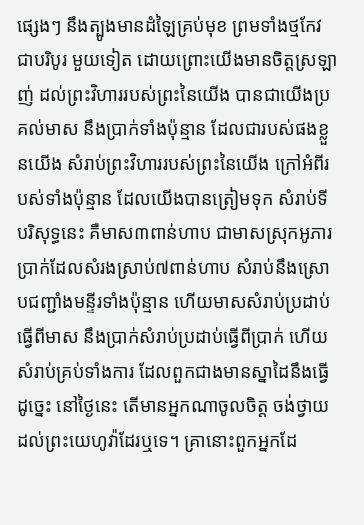ផ្សេងៗ នឹងត្បូងមានដំឡៃគ្រប់មុខ ព្រមទាំងថ្មកែវជាបរិបូរ មួយទៀត ដោយព្រោះយើងមានចិត្តស្រឡាញ់ ដល់ព្រះ‌វិហាររបស់ព្រះនៃយើង បានជាយើងប្រគល់មាស នឹងប្រាក់ទាំងប៉ុន្មាន ដែលជារបស់ផងខ្លួនយើង សំរាប់ព្រះ‌វិហាររបស់ព្រះនៃយើង ក្រៅអំពីរបស់ទាំងប៉ុន្មាន ដែលយើងបានត្រៀមទុក សំរាប់ទីបរិសុទ្ធនេះ គឺមាស៣ពាន់ហាប ជាមាសស្រុកអូភារ ប្រាក់ដែលសំរងស្រាប់៧ពាន់ហាប សំរាប់នឹងស្រោបជញ្ជាំងមន្ទីរទាំងប៉ុន្មាន ហើយមាសសំរាប់ប្រដាប់ធ្វើពីមាស នឹងប្រាក់សំរាប់ប្រដាប់ធ្វើពីប្រាក់ ហើយសំរាប់គ្រប់ទាំងការ ដែលពួកជាងមានស្នាដៃនឹងធ្វើ ដូច្នេះ នៅថ្ងៃនេះ តើមានអ្នកណាចូលចិត្ត ចង់ថ្វាយដល់ព្រះ‌យេហូវ៉ាដែរឬទេ។ គ្រានោះពួកអ្នកដែ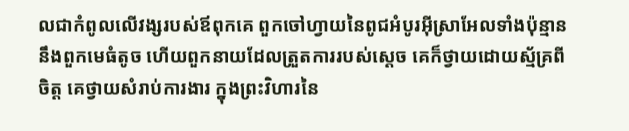លជាកំពូលលើវង្សរបស់ឪពុកគេ ពួកចៅហ្វាយនៃពូជអំបូរអ៊ីស្រាអែលទាំងប៉ុន្មាន នឹងពួកមេធំតូច ហើយពួកនាយដែលត្រួតការរបស់ស្តេច គេក៏ថ្វាយដោយស្ម័គ្រពីចិត្ត គេថ្វាយសំរាប់ការ‌ងារ ក្នុងព្រះ‌វិហារនៃ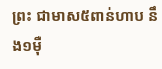ព្រះ ជាមាស៥ពាន់ហាប នឹង១ម៉ឺ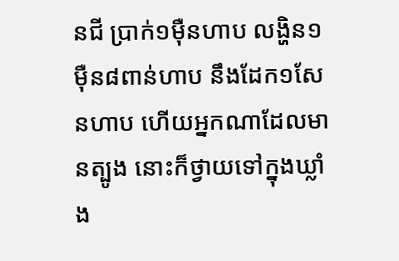នជី ប្រាក់១ម៉ឺនហាប លង្ហិន១ម៉ឺន៨ពាន់ហាប នឹងដែក១សែនហាប ហើយអ្នកណាដែលមានត្បូង នោះក៏ថ្វាយទៅក្នុងឃ្លាំង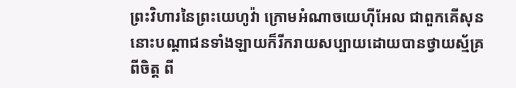ព្រះ‌វិហារនៃព្រះ‌យេហូវ៉ា ក្រោមអំណាចយេហ៊ី‌អែល ជាពួកគើសុន នោះបណ្តាជនទាំង‌ឡាយក៏រីក‌រាយសប្បាយដោយបានថ្វាយស្ម័គ្រពីចិត្ត ពី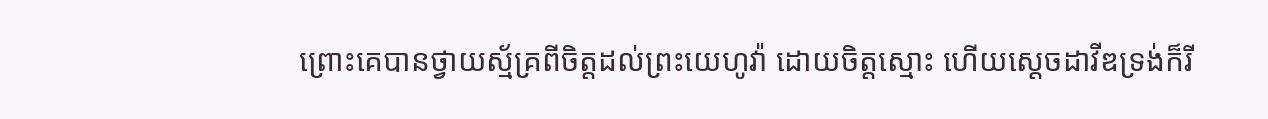ព្រោះគេបានថ្វាយស្ម័គ្រពីចិត្តដល់ព្រះ‌យេហូវ៉ា ដោយចិត្តស្មោះ ហើយស្តេចដាវីឌទ្រង់ក៏រី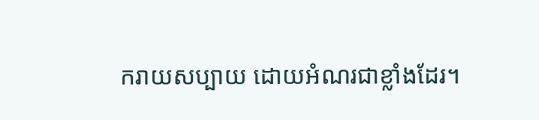ក‌រាយសប្បាយ ដោយអំណរជាខ្លាំងដែរ។